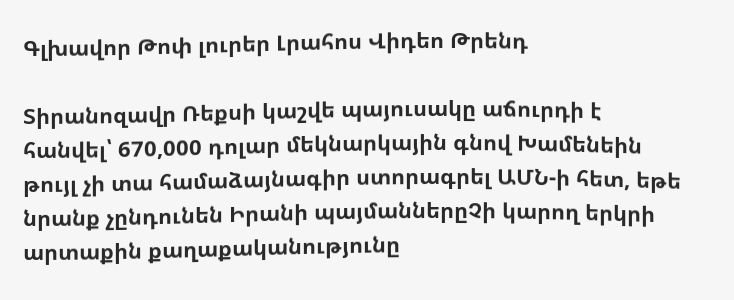Գլխավոր Թոփ լուրեր Լրահոս Վիդեո Թրենդ

Տիրանոզավր Ռեքսի կաշվե պայուսակը աճուրդի է հանվել՝ 670,000 դոլար մեկնարկային գնով Խամենեին թույլ չի տա համաձայնագիր ստորագրել ԱՄՆ-ի հետ, եթե նրանք չընդունեն Իրանի պայմաններըՉի կարող երկրի արտաքին քաղաքականությունը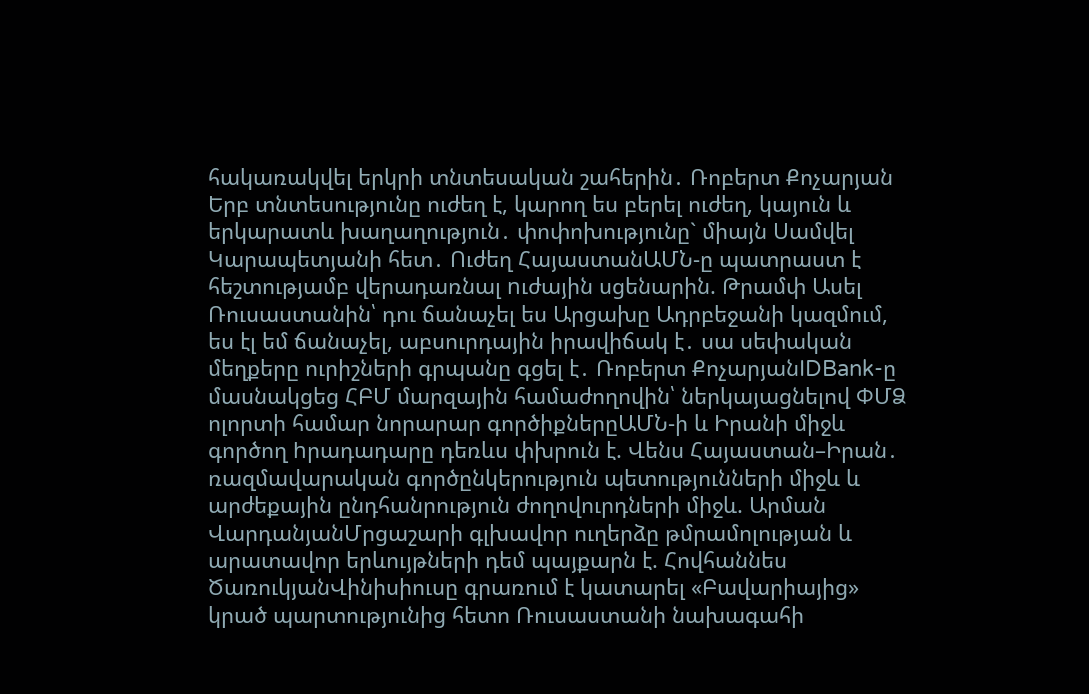հակառակվել երկրի տնտեսական շահերին․ Ռոբերտ Քոչարյան Երբ տնտեսությունը ուժեղ է, կարող ես բերել ուժեղ, կայուն և երկարատև խաղաղություն․ փոփոխությունը` միայն Սամվել Կարապետյանի հետ․ Ուժեղ ՀայաստանԱՄՆ-ը պատրաստ է հեշտությամբ վերադառնալ nւժային սցենարին. Թրամփ Ասել Ռուսաստանին՝ դու ճանաչել ես Արցախը Ադրբեջանի կազմում, ես էլ եմ ճանաչել, աբսուրդային իրավիճակ է․ սա սեփական մեղքերը ուրիշների գրպանը գցել է․ Ռոբերտ ՔոչարյանIDBank-ը մասնակցեց ՀԲՄ մարզային համաժողովին՝ ներկայացնելով ՓՄՁ ոլորտի համար նորարար գործիքներըԱՄՆ-ի և Իրանի միջև գործող hրադադարը դեռևս փխրուն է. Վենս Հայաստան–Իրան․ ռազմավարական գործընկերություն պետությունների միջև և արժեքային ընդհանրություն ժողովուրդների միջև. Արման ՎարդանյանՄրցաշարի գլխավոր ուղերձը թմրամոլության և արատավոր երևույթների դեմ պայքարն է. Հովհաննես ԾառուկյանՎինիսիուսը գրառում է կատարել «Բավարիայից» կրած պարտությունից հետո Ռուսաստանի նախագահի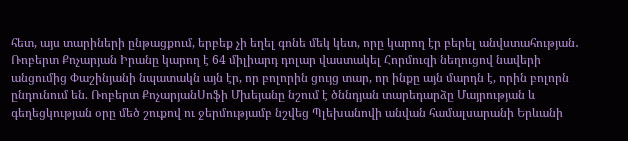հետ, այս տարիների ընթացքում, երբեք չի եղել գոնե մեկ կետ, որը կարող էր բերել անվստահության․ Ռոբերտ Քոչարյան Իրանը կարող է 64 միլիարդ դոլար վաստակել Հորմուզի նեղուցով նավերի անցումից Փաշինյանի նպատակն այն էր, որ բոլորին ցույց տար, որ ինքը այն մարդն է, որին բոլորն ընդունում են. Ռոբերտ ՔոչարյանՍոֆի Մխեյանը նշում է ծննդյան տարեդարձը Մայրության և գեղեցկության օրը մեծ շուքով ու ջերմությամբ նշվեց Պլեխանովի անվան համալսարանի Երևանի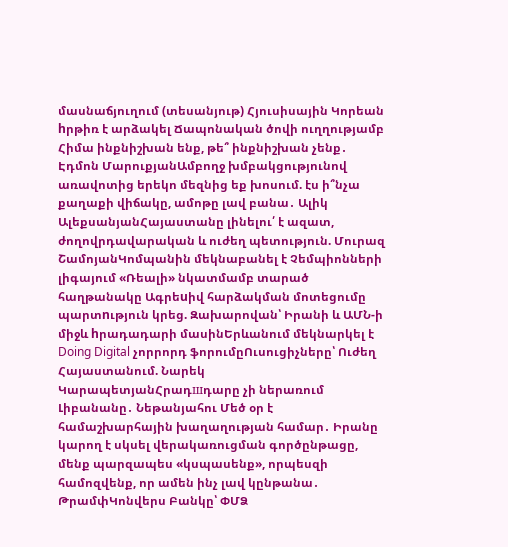մասնաճյուղում (տեսանյութ) Հյուսիսային Կորեան hրթիռ է արձակել Ճապոնական ծովի ուղղությամբ Հիմա ինքնիշխան ենք, թե՞ ինքնիշխան չենք․ Էդմոն ՄարուքյանԱմբողջ խմբակցությունով առավոտից երեկո մեզնից եք խոսում. էս ի՞նչա քաղաքի վիճակը, ամոթը լավ բանա․ Ալիկ ԱլեքսանյանՀայաստանը լինելու՛ է ազատ, ժողովրդավարական և ուժեղ պետություն. Մուրազ ՇամոյանԿոմպանին մեկնաբանել է Չեմպիոնների լիգայում «Ռեալի» նկատմամբ տարած հաղթանակը Ագրեuիվ հարձակման մոտեցումը պարտnւթյուն կրեց. Զախարովան՝ Իրանի և ԱՄՆ-ի միջև hրադադարի մասինԵրևանում մեկնարկել է Doing Digital չորրորդ ֆորումըՈւսուցիչները՝ Ուժեղ Հայաստանում. Նարեկ ԿարապետյանՀրադшդարը չի ներառում Լիբանանը․ Նեթանյահու Մեծ օր է համաշխարհային խաղաղության համար․ Իրանը կարող է սկսել վերակառուցման գործընթացը, մենք պարզապես «կսպասենք», որպեսզի համոզվենք, որ ամեն ինչ լավ կընթանա․ ԹրամփԿոնվերս Բանկը՝ ՓՄՁ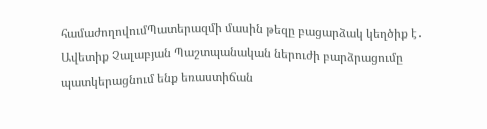համաժողովումՊատերազմի մասին թեզը բացարձակ կեղծիք է․ Ավետիք Չալաբյան Պաշտպանական ներուժի բարձրացումը պատկերացնում ենք եռաստիճան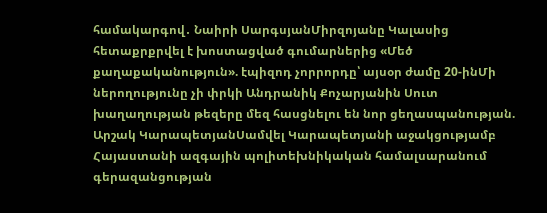համակարգով․ Նաիրի ՍարգսյանՄիրզոյանը Կալասից հետաքրքրվել է խոստացված գումարներից «Մեծ քաղաքականություն». էպիզոդ չորրորդը՝ այսօր ժամը 20-ինՄի ներողությունը չի փրկի Անդրանիկ Քոչարյանին Սուտ խաղաղության թեզերը մեզ հասցնելու են նոր ցեղասպանության. Արշակ ԿարապետյանՍամվել Կարապետյանի աջակցությամբ Հայաստանի ազգային պոլիտեխնիկական համալսարանում գերազանցության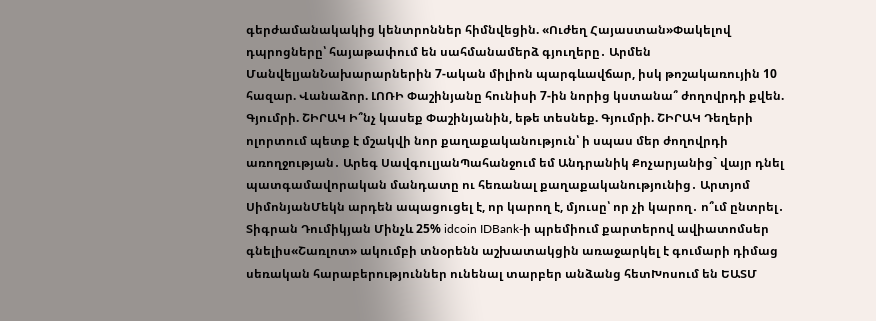գերժամանակակից կենտրոններ հիմնվեցին. «Ուժեղ Հայաստան»Փակելով դպրոցները՝ հայաթափում են սահմանամերձ գյուղերը․ Արմեն ՄանվելյանՆախարարներին 7-ական միլիոն պարգևավճար, իսկ թոշակառույին 10 հազար. Վանաձոր. ԼՈՌԻ Փաշինյանը հունիսի 7-ին նորից կստանա՞ ժողովրդի քվեն. Գյումրի. ՇԻՐԱԿ Ի՞նչ կասեք Փաշինյանին, եթե տեսնեք. Գյումրի. ՇԻՐԱԿ Դեղերի ոլորտում պետք է մշակվի նոր քաղաքականություն՝ ի սպաս մեր ժողովրդի առողջության․ Արեգ ՍավգուլյանՊահանջում եմ Անդրանիկ Քոչարյանից` վայր դնել պատգամավորական մանդատը ու հեռանալ քաղաքականությունից․ Արտյոմ ՍիմոնյանՄեկն արդեն ապացուցել է, որ կարող է, մյուսը՝ որ չի կարող․ ո՞ւմ ընտրել․ Տիգրան Դումիկյան Մինչև 25% idcoin IDBank-ի պրեմիում քարտերով ավիատոմսեր գնելիս«Շառլոտ» ակումբի տնօրենն աշխատակցին առաջարկել է գումարի դիմաց սեռական հարաբերություններ ունենալ տարբեր անձանց հետԽոսում են ԵԱՏՄ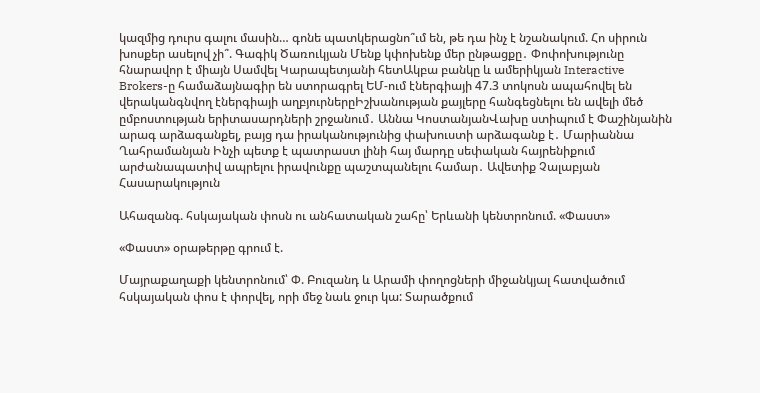կազմից դուրս գալու մասին… գոնե պատկերացնո՞ւմ են, թե դա ինչ է նշանակում. Հո սիրուն խոսքեր ասելով չի՞. Գագիկ Ծառուկյան Մենք կփոխենք մեր ընթացքը․ Փոփոխությունը հնարավոր է միայն Սամվել Կարապետյանի հետԱկբա բանկը և ամերիկյան Interactive Brokers-ը համաձայնագիր են ստորագրել ԵՄ-ում էներգիայի 47.3 տոկոսն ապահովել են վերականգնվող էներգիայի աղբյուրներըԻշխանության քայլերը հանգեցնելու են ավելի մեծ ըմբոստության երիտասարդների շրջանում․ Աննա ԿոստանյանՎախը ստիպում է Փաշինյանին արագ արձագանքել, բայց դա իրականությունից փախուստի արձագանք է․ Մարիաննա Ղահրամանյան Ինչի պետք է պատրաստ լինի հայ մարդը սեփական հայրենիքում արժանապատիվ ապրելու իրավունքը պաշտպանելու համար․ Ավետիք Չալաբյան
Հասարակություն

Ահազանգ. հսկայական փոսն ու անհատական շահը՝ Երևանի կենտրոնում. «Փաստ»

«Փաստ» օրաթերթը գրում է.

Մայրաքաղաքի կենտրոնում՝ Փ. Բուզանդ և Արամի փողոցների միջանկյալ հատվածում հսկայական փոս է փորվել, որի մեջ նաև ջուր կա: Տարածքում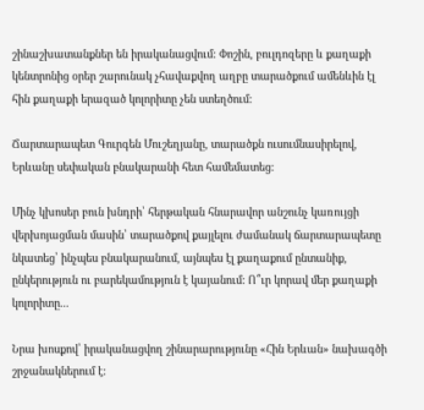շինաշխատանքներ են իրականացվում: Փոշին, բուլդոզերը և քաղաքի կենտրոնից օրեր շարունակ չհավաքվող աղբը տարածքում ամենևին էլ հին քաղաքի երազած կոլորիտը չեն ստեղծում:

Ճարտարապետ Գուրգեն Մուշեղյանը, տարածքն ուսումնասիրելով, Երևանը սեփական բնակարանի հետ համեմատեց:

Մինչ կխոսեր բուն խնդրի՝ հերթական հնարավոր անշունչ կառույցի վերխոյացման մասին՝ տարածքով քայլելու ժամանակ ճարտարապետը նկատեց՝ ինչպես բնակարանում, այնպես էլ քաղաքում ընտանիք, ընկերություն ու բարեկամություն է կայանում: Ո՞ւր կորավ մեր քաղաքի կոլորիտը...

Նրա խոսքով՝ իրականացվող շինարարությունը «Հին Երևան» նախագծի շրջանակներում է: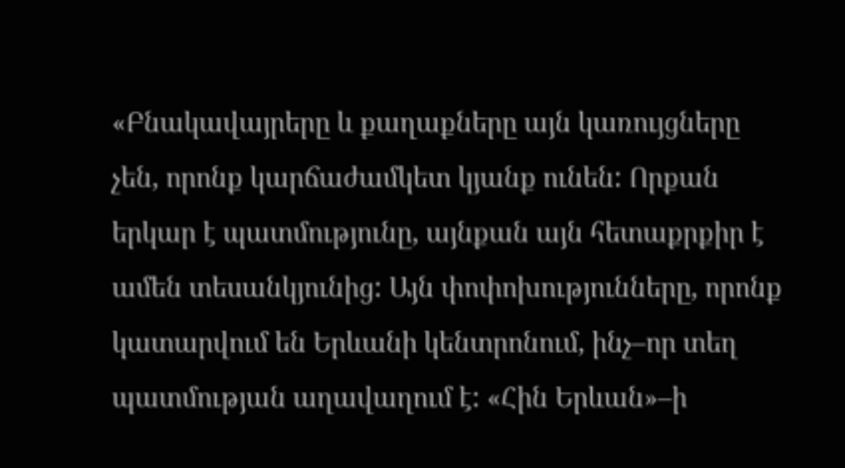«Բնակավայրերը և քաղաքները այն կառույցները չեն, որոնք կարճաժամկետ կյանք ունեն: Որքան երկար է պատմությունը, այնքան այն հետաքրքիր է ամեն տեսանկյունից: Այն փոփոխությունները, որոնք կատարվում են Երևանի կենտրոնում, ինչ–որ տեղ պատմության աղավաղում է: «Հին Երևան»–ի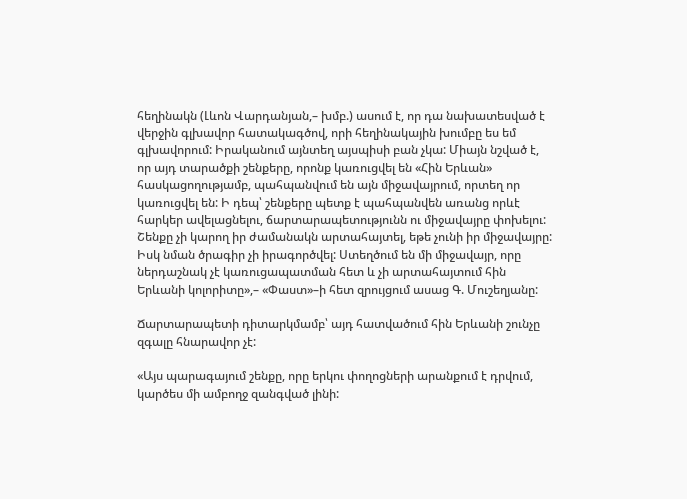հեղինակն (Լևոն Վարդանյան,– խմբ.) ասում է, որ դա նախատեսված է վերջին գլխավոր հատակագծով, որի հեղինակային խումբը ես եմ գլխավորում: Իրականում այնտեղ այսպիսի բան չկա: Միայն նշված է, որ այդ տարածքի շենքերը, որոնք կառուցվել են «Հին Երևան» հասկացողությամբ, պահպանվում են այն միջավայրում, որտեղ որ կառուցվել են: Ի դեպ՝ շենքերը պետք է պահպանվեն առանց որևէ հարկեր ավելացնելու, ճարտարապետությունն ու միջավայրը փոխելու: Շենքը չի կարող իր ժամանակն արտահայտել, եթե չունի իր միջավայրը: Իսկ նման ծրագիր չի իրագործվել: Ստեղծում են մի միջավայր, որը ներդաշնակ չէ կառուցապատման հետ և չի արտահայտում հին Երևանի կոլորիտը»,– «Փաստ»–ի հետ զրույցում ասաց Գ. Մուշեղյանը:

Ճարտարապետի դիտարկմամբ՝ այդ հատվածում հին Երևանի շունչը զգալը հնարավոր չէ:

«Այս պարագայում շենքը, որը երկու փողոցների արանքում է դրվում, կարծես մի ամբողջ զանգված լինի: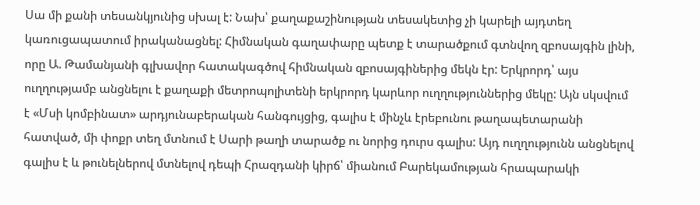Սա մի քանի տեսանկյունից սխալ է: Նախ՝ քաղաքաշինության տեսակետից չի կարելի այդտեղ կառուցապատում իրականացնել: Հիմնական գաղափարը պետք է տարածքում գտնվող զբոսայգին լինի, որը Ա. Թամանյանի գլխավոր հատակագծով հիմնական զբոսայգիներից մեկն էր: Երկրորդ՝ այս ուղղությամբ անցնելու է քաղաքի մետրոպոլիտենի երկրորդ կարևոր ուղղություններից մեկը: Այն սկսվում է «Մսի կոմբինատ» արդյունաբերական հանգույցից, գալիս է մինչև էրեբունու թաղապետարանի հատված, մի փոքր տեղ մտնում է Սարի թաղի տարածք ու նորից դուրս գալիս: Այդ ուղղությունն անցնելով գալիս է և թունելներով մտնելով դեպի Հրազդանի կիրճ՝ միանում Բարեկամության հրապարակի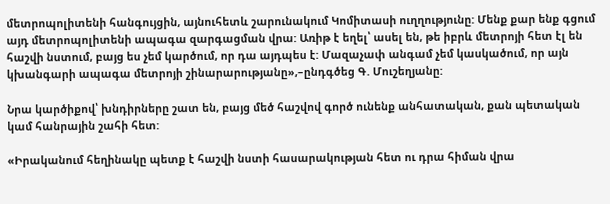մետրոպոլիտենի հանգույցին, այնուհետև շարունակում Կոմիտասի ուղղությունը: Մենք քար ենք գցում այդ մետրոպոլիտենի ապագա զարգացման վրա: Առիթ է եղել՝ ասել են, թե իբրև մետրոյի հետ էլ են հաշվի նստում, բայց ես չեմ կարծում, որ դա այդպես է: Մազաչափ անգամ չեմ կասկածում, որ այն կխանգարի ապագա մետրոյի շինարարությանը»,–ընդգծեց Գ. Մուշեղյանը:

Նրա կարծիքով՝ խնդիրները շատ են, բայց մեծ հաշվով գործ ունենք անհատական, քան պետական կամ հանրային շահի հետ:

«Իրականում հեղինակը պետք է հաշվի նստի հասարակության հետ ու դրա հիման վրա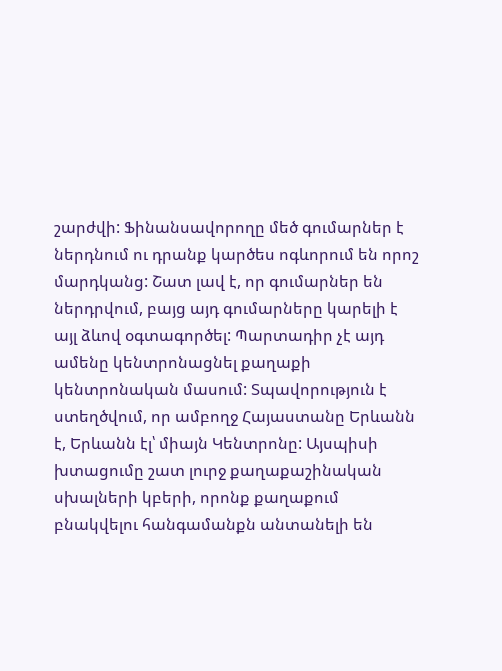շարժվի: Ֆինանսավորողը մեծ գումարներ է ներդնում ու դրանք կարծես ոգևորում են որոշ մարդկանց: Շատ լավ է, որ գումարներ են ներդրվում, բայց այդ գումարները կարելի է այլ ձևով օգտագործել: Պարտադիր չէ այդ ամենը կենտրոնացնել քաղաքի կենտրոնական մասում: Տպավորություն է ստեղծվում, որ ամբողջ Հայաստանը Երևանն է, Երևանն էլ՝ միայն Կենտրոնը: Այսպիսի խտացումը շատ լուրջ քաղաքաշինական սխալների կբերի, որոնք քաղաքում բնակվելու հանգամանքն անտանելի են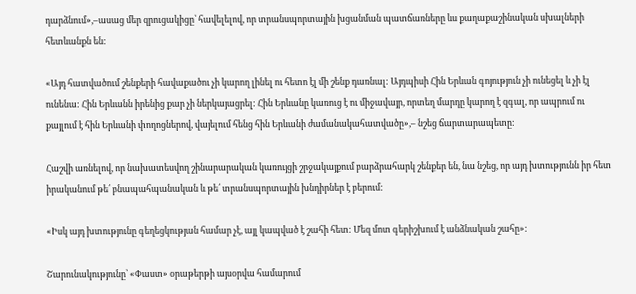դարձնում»,–ասաց մեր զրուցակիցը՝ հավելելով, որ տրանսպորտային խցանման պատճառները ևս քաղաքաշինական սխալների հետևանքն են:

«Այդ հատվածում շենքերի հավաքածու չի կարող լինել ու հետո էլ մի շենք դառնալ: Այդպիսի Հին Երևան գոյություն չի ունեցել և չի էլ ունենա: Հին Երևանն իրենից քար չի ներկայացրել: Հին Երևանը կառուց է ու միջավայր, որտեղ մարդը կարող է զգալ, որ ապրում ու քայլում է հին Երևանի փողոցներով, վայելում հենց հին Երևանի ժամանակահատվածը»,– նշեց ճարտարապետը:

Հաշվի առնելով, որ նախատեսվող շինարարական կառույցի շրջակայքում բարձրահարկ շենքեր են, նա նշեց, որ այդ խտությունն իր հետ իրականում թե՛ բնապահպանական և թե՛ տրանսպորտային խնդիրներ է բերում:

«Իսկ այդ խտությունը գեղեցկության համար չէ, այլ կապված է շահի հետ: Մեզ մոտ գերիշխում է անձնական շահը»:

Շարունակությունը՝ «Փաստ» օրաթերթի այսօրվա համարում